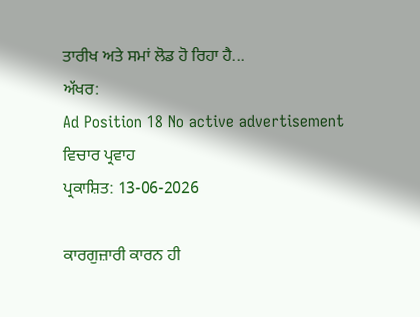ਤਾਰੀਖ ਅਤੇ ਸਮਾਂ ਲੋਡ ਹੋ ਰਿਹਾ ਹੈ...
ਅੱਖਰ:
Ad Position 18 No active advertisement
ਵਿਚਾਰ ਪ੍ਰਵਾਹ
ਪ੍ਰਕਾਸ਼ਿਤ: 13-06-2026

ਕਾਰਗੁਜ਼ਾਰੀ ਕਾਰਨ ਹੀ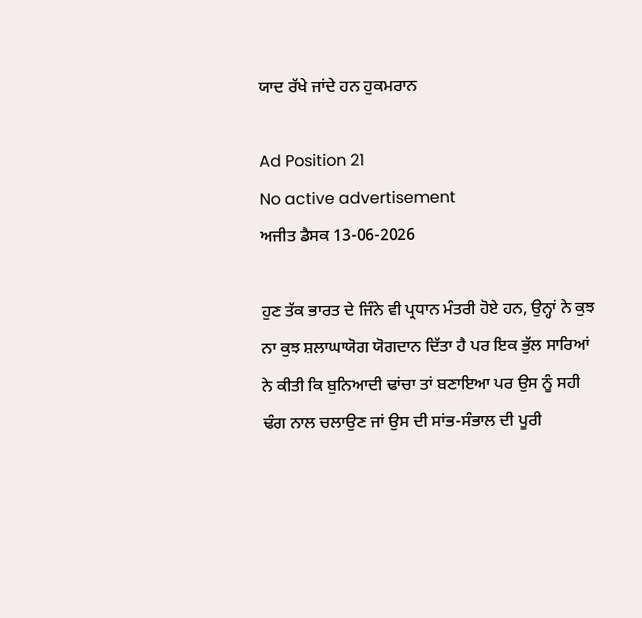ਯਾਦ ਰੱਖੇ ਜਾਂਦੇ ਹਨ ਹੁਕਮਰਾਨ

Ad Position 21
No active advertisement
ਅਜੀਤ ਡੈਸਕ 13-06-2026

ਹੁਣ ਤੱਕ ਭਾਰਤ ਦੇ ਜਿੰਨੇ ਵੀ ਪ੍ਰਧਾਨ ਮੰਤਰੀ ਹੋਏ ਹਨ, ਉਨ੍ਹਾਂ ਨੇ ਕੁਝ ਨਾ ਕੁਝ ਸ਼ਲਾਘਾਯੋਗ ਯੋਗਦਾਨ ਦਿੱਤਾ ਹੈ ਪਰ ਇਕ ਭੁੱਲ ਸਾਰਿਆਂ ਨੇ ਕੀਤੀ ਕਿ ਬੁਨਿਆਦੀ ਢਾਂਚਾ ਤਾਂ ਬਣਾਇਆ ਪਰ ਉਸ ਨੂੰ ਸਹੀ ਢੰਗ ਨਾਲ ਚਲਾਉਣ ਜਾਂ ਉਸ ਦੀ ਸਾਂਭ-ਸੰਭਾਲ ਦੀ ਪੂਰੀ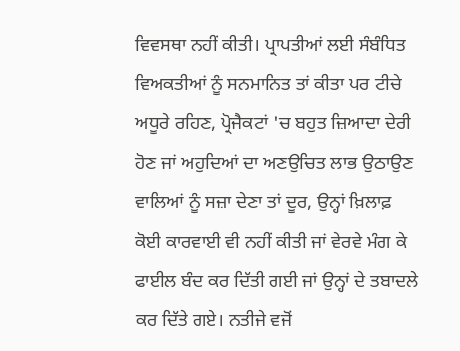ਵਿਵਸਥਾ ਨਹੀਂ ਕੀਤੀ। ਪ੍ਰਾਪਤੀਆਂ ਲਈ ਸੰਬੰਧਿਤ ਵਿਅਕਤੀਆਂ ਨੂੰ ਸਨਮਾਨਿਤ ਤਾਂ ਕੀਤਾ ਪਰ ਟੀਚੇ ਅਧੂਰੇ ਰਹਿਣ, ਪ੍ਰੋਜੈਕਟਾਂ 'ਚ ਬਹੁਤ ਜ਼ਿਆਦਾ ਦੇਰੀ ਹੋਣ ਜਾਂ ਅਹੁਦਿਆਂ ਦਾ ਅਣਉਚਿਤ ਲਾਭ ਉਠਾਉਣ ਵਾਲਿਆਂ ਨੂੰ ਸਜ਼ਾ ਦੇਣਾ ਤਾਂ ਦੂਰ, ਉਨ੍ਹਾਂ ਖ਼ਿਲਾਫ਼ ਕੋਈ ਕਾਰਵਾਈ ਵੀ ਨਹੀਂ ਕੀਤੀ ਜਾਂ ਵੇਰਵੇ ਮੰਗ ਕੇ ਫਾਈਲ ਬੰਦ ਕਰ ਦਿੱਤੀ ਗਈ ਜਾਂ ਉਨ੍ਹਾਂ ਦੇ ਤਬਾਦਲੇ ਕਰ ਦਿੱਤੇ ਗਏ। ਨਤੀਜੇ ਵਜੋਂ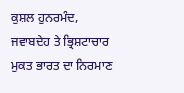ਕੁਸ਼ਲ ਹੁਨਰਮੰਦ, ਜਵਾਬਦੇਹ ਤੇ ਭ੍ਰਿਸ਼ਟਾਚਾਰ ਮੁਕਤ ਭਾਰਤ ਦਾ ਨਿਰਮਾਣ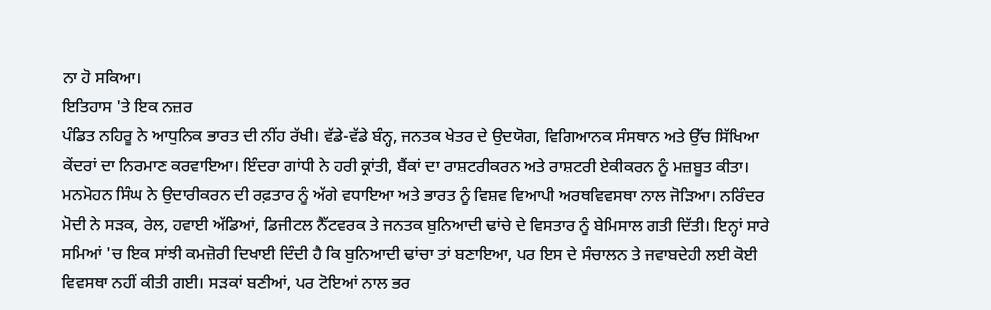ਨਾ ਹੋ ਸਕਿਆ।
ਇਤਿਹਾਸ 'ਤੇ ਇਕ ਨਜ਼ਰ
ਪੰਡਿਤ ਨਹਿਰੂ ਨੇ ਆਧੁਨਿਕ ਭਾਰਤ ਦੀ ਨੀਂਹ ਰੱਖੀ। ਵੱਡੇ-ਵੱਡੇ ਬੰਨ੍ਹ, ਜਨਤਕ ਖੇਤਰ ਦੇ ਉਦਯੋਗ, ਵਿਗਿਆਨਕ ਸੰਸਥਾਨ ਅਤੇ ਉੱਚ ਸਿੱਖਿਆ ਕੇਂਦਰਾਂ ਦਾ ਨਿਰਮਾਣ ਕਰਵਾਇਆ। ਇੰਦਰਾ ਗਾਂਧੀ ਨੇ ਹਰੀ ਕ੍ਰਾਂਤੀ, ਬੈਂਕਾਂ ਦਾ ਰਾਸ਼ਟਰੀਕਰਨ ਅਤੇ ਰਾਸ਼ਟਰੀ ਏਕੀਕਰਨ ਨੂੰ ਮਜ਼ਬੂਤ ਕੀਤਾ। ਮਨਮੋਹਨ ਸਿੰਘ ਨੇ ਉਦਾਰੀਕਰਨ ਦੀ ਰਫ਼ਤਾਰ ਨੂੰ ਅੱਗੇ ਵਧਾਇਆ ਅਤੇ ਭਾਰਤ ਨੂੰ ਵਿਸ਼ਵ ਵਿਆਪੀ ਅਰਥਵਿਵਸਥਾ ਨਾਲ ਜੋੜਿਆ। ਨਰਿੰਦਰ ਮੋਦੀ ਨੇ ਸੜਕ, ਰੇਲ, ਹਵਾਈ ਅੱਡਿਆਂ, ਡਿਜੀਟਲ ਨੈੱਟਵਰਕ ਤੇ ਜਨਤਕ ਬੁਨਿਆਦੀ ਢਾਂਚੇ ਦੇ ਵਿਸਤਾਰ ਨੂੰ ਬੇਮਿਸਾਲ ਗਤੀ ਦਿੱਤੀ। ਇਨ੍ਹਾਂ ਸਾਰੇ ਸਮਿਆਂ 'ਚ ਇਕ ਸਾਂਝੀ ਕਮਜ਼ੋਰੀ ਦਿਖਾਈ ਦਿੰਦੀ ਹੈ ਕਿ ਬੁਨਿਆਦੀ ਢਾਂਚਾ ਤਾਂ ਬਣਾਇਆ, ਪਰ ਇਸ ਦੇ ਸੰਚਾਲਨ ਤੇ ਜਵਾਬਦੇਹੀ ਲਈ ਕੋਈ ਵਿਵਸਥਾ ਨਹੀਂ ਕੀਤੀ ਗਈ। ਸੜਕਾਂ ਬਣੀਆਂ, ਪਰ ਟੋਇਆਂ ਨਾਲ ਭਰ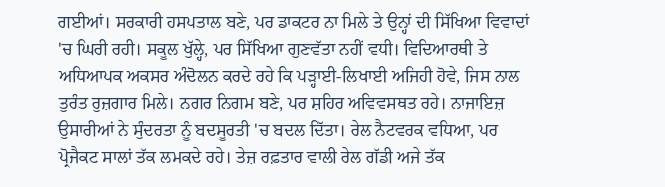ਗਈਆਂ। ਸਰਕਾਰੀ ਹਸਪਤਾਲ ਬਣੇ, ਪਰ ਡਾਕਟਰ ਨਾ ਮਿਲੇ ਤੇ ਉਨ੍ਹਾਂ ਦੀ ਸਿੱਖਿਆ ਵਿਵਾਦਾਂ 'ਚ ਘਿਰੀ ਰਹੀ। ਸਕੂਲ ਖੁੱਲ੍ਹੇ, ਪਰ ਸਿੱਖਿਆ ਗੁਣਵੱਤਾ ਨਹੀਂ ਵਧੀ। ਵਿਦਿਆਰਥੀ ਤੇ ਅਧਿਆਪਕ ਅਕਸਰ ਅੰਦੋਲਨ ਕਰਦੇ ਰਹੇ ਕਿ ਪੜ੍ਹਾਈ-ਲਿਖਾਈ ਅਜਿਹੀ ਹੋਵੇ, ਜਿਸ ਨਾਲ ਤੁਰੰਤ ਰੁਜ਼ਗਾਰ ਮਿਲੇ। ਨਗਰ ਨਿਗਮ ਬਣੇ, ਪਰ ਸ਼ਹਿਰ ਅਵਿਵਸਥਤ ਰਹੇ। ਨਾਜਾਇਜ਼ ਉਸਾਰੀਆਂ ਨੇ ਸੁੰਦਰਤਾ ਨੂੰ ਬਦਸੂਰਤੀ 'ਚ ਬਦਲ ਦਿੱਤਾ। ਰੇਲ ਨੈਟਵਰਕ ਵਧਿਆ, ਪਰ ਪ੍ਰੋਜੈਕਟ ਸਾਲਾਂ ਤੱਕ ਲਮਕਦੇ ਰਹੇ। ਤੇਜ਼ ਰਫ਼ਤਾਰ ਵਾਲੀ ਰੇਲ ਗੱਡੀ ਅਜੇ ਤੱਕ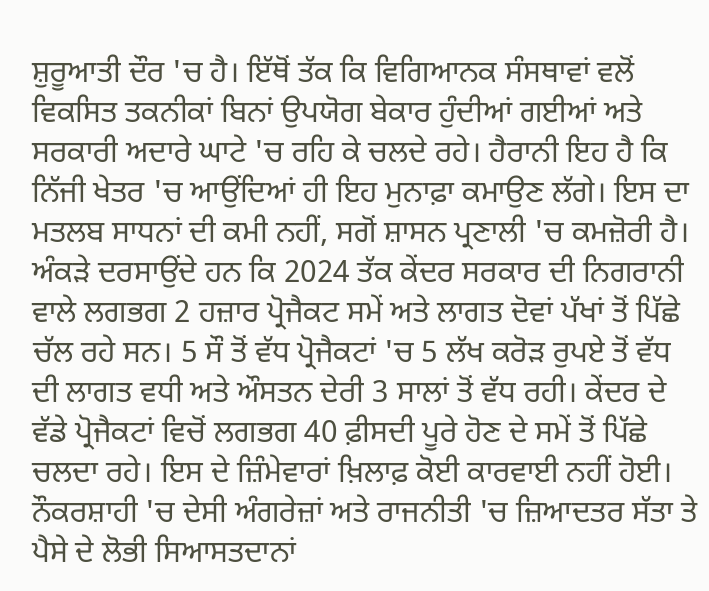ਸ਼ੁਰੂਆਤੀ ਦੌਰ 'ਚ ਹੈ। ਇੱਥੋਂ ਤੱਕ ਕਿ ਵਿਗਿਆਨਕ ਸੰਸਥਾਵਾਂ ਵਲੋਂ ਵਿਕਸਿਤ ਤਕਨੀਕਾਂ ਬਿਨਾਂ ਉਪਯੋਗ ਬੇਕਾਰ ਹੁੰਦੀਆਂ ਗਈਆਂ ਅਤੇ ਸਰਕਾਰੀ ਅਦਾਰੇ ਘਾਟੇ 'ਚ ਰਹਿ ਕੇ ਚਲਦੇ ਰਹੇ। ਹੈਰਾਨੀ ਇਹ ਹੈ ਕਿ ਨਿੱਜੀ ਖੇਤਰ 'ਚ ਆਉਂਦਿਆਂ ਹੀ ਇਹ ਮੁਨਾਫ਼ਾ ਕਮਾਉਣ ਲੱਗੇ। ਇਸ ਦਾ ਮਤਲਬ ਸਾਧਨਾਂ ਦੀ ਕਮੀ ਨਹੀਂ, ਸਗੋਂ ਸ਼ਾਸਨ ਪ੍ਰਣਾਲੀ 'ਚ ਕਮਜ਼ੋਰੀ ਹੈ। ਅੰਕੜੇ ਦਰਸਾਉਂਦੇ ਹਨ ਕਿ 2024 ਤੱਕ ਕੇਂਦਰ ਸਰਕਾਰ ਦੀ ਨਿਗਰਾਨੀ ਵਾਲੇ ਲਗਭਗ 2 ਹਜ਼ਾਰ ਪ੍ਰੋਜੈਕਟ ਸਮੇਂ ਅਤੇ ਲਾਗਤ ਦੋਵਾਂ ਪੱਖਾਂ ਤੋਂ ਪਿੱਛੇ ਚੱਲ ਰਹੇ ਸਨ। 5 ਸੌ ਤੋਂ ਵੱਧ ਪ੍ਰੋਜੈਕਟਾਂ 'ਚ 5 ਲੱਖ ਕਰੋੜ ਰੁਪਏ ਤੋਂ ਵੱਧ ਦੀ ਲਾਗਤ ਵਧੀ ਅਤੇ ਔਸਤਨ ਦੇਰੀ 3 ਸਾਲਾਂ ਤੋਂ ਵੱਧ ਰਹੀ। ਕੇਂਦਰ ਦੇ ਵੱਡੇ ਪ੍ਰੋਜੈਕਟਾਂ ਵਿਚੋਂ ਲਗਭਗ 40 ਫ਼ੀਸਦੀ ਪੂਰੇ ਹੋਣ ਦੇ ਸਮੇਂ ਤੋਂ ਪਿੱਛੇ ਚਲਦਾ ਰਹੇ। ਇਸ ਦੇ ਜ਼ਿੰਮੇਵਾਰਾਂ ਖ਼ਿਲਾਫ਼ ਕੋਈ ਕਾਰਵਾਈ ਨਹੀਂ ਹੋਈ। ਨੌਕਰਸ਼ਾਹੀ 'ਚ ਦੇਸੀ ਅੰਗਰੇਜ਼ਾਂ ਅਤੇ ਰਾਜਨੀਤੀ 'ਚ ਜ਼ਿਆਦਤਰ ਸੱਤਾ ਤੇ ਪੈਸੇ ਦੇ ਲੋਭੀ ਸਿਆਸਤਦਾਨਾਂ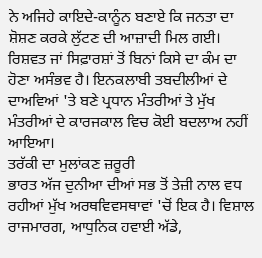ਨੇ ਅਜਿਹੇ ਕਾਇਦੇ-ਕਾਨੂੰਨ ਬਣਾਏ ਕਿ ਜਨਤਾ ਦਾ ਸ਼ੋਸ਼ਣ ਕਰਕੇ ਲੁੱਟਣ ਦੀ ਆਜ਼ਾਦੀ ਮਿਲ ਗਈ। ਰਿਸ਼ਵਤ ਜਾਂ ਸਿਫ਼ਾਰਸ਼ਾਂ ਤੋਂ ਬਿਨਾਂ ਕਿਸੇ ਦਾ ਕੰਮ ਦਾ ਹੋਣਾ ਅਸੰਭਵ ਹੈ। ਇਨਕਲਾਬੀ ਤਬਦੀਲੀਆਂ ਦੇ ਦਾਅਵਿਆਂ 'ਤੇ ਬਣੇ ਪ੍ਰਧਾਨ ਮੰਤਰੀਆਂ ਤੇ ਮੁੱਖ ਮੰਤਰੀਆਂ ਦੇ ਕਾਰਜਕਾਲ ਵਿਚ ਕੋਈ ਬਦਲਾਅ ਨਹੀਂ ਆਇਆ।
ਤਰੱਕੀ ਦਾ ਮੁਲਾਂਕਣ ਜ਼ਰੂਰੀ
ਭਾਰਤ ਅੱਜ ਦੁਨੀਆ ਦੀਆਂ ਸਭ ਤੋਂ ਤੇਜ਼ੀ ਨਾਲ ਵਧ ਰਹੀਆਂ ਮੁੱਖ ਅਰਥਵਿਵਸਥਾਵਾਂ 'ਚੋਂ ਇਕ ਹੈ। ਵਿਸ਼ਾਲ ਰਾਜਮਾਰਗ, ਆਧੁਨਿਕ ਹਵਾਈ ਅੱਡੇ,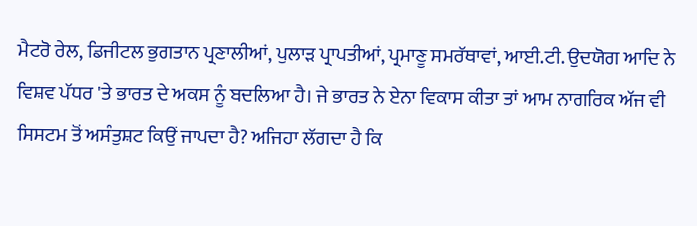ਮੈਟਰੋ ਰੇਲ, ਡਿਜੀਟਲ ਭੁਗਤਾਨ ਪ੍ਰਣਾਲੀਆਂ, ਪੁਲਾੜ ਪ੍ਰਾਪਤੀਆਂ, ਪ੍ਰਮਾਣੂ ਸਮਰੱਥਾਵਾਂ, ਆਈ.ਟੀ. ਉਦਯੋਗ ਆਦਿ ਨੇ ਵਿਸ਼ਵ ਪੱਧਰ 'ਤੇ ਭਾਰਤ ਦੇ ਅਕਸ ਨੂੰ ਬਦਲਿਆ ਹੈ। ਜੇ ਭਾਰਤ ਨੇ ਏਨਾ ਵਿਕਾਸ ਕੀਤਾ ਤਾਂ ਆਮ ਨਾਗਰਿਕ ਅੱਜ ਵੀ ਸਿਸਟਮ ਤੋਂ ਅਸੰਤੁਸ਼ਟ ਕਿਉਂ ਜਾਪਦਾ ਹੈ? ਅਜਿਹਾ ਲੱਗਦਾ ਹੈ ਕਿ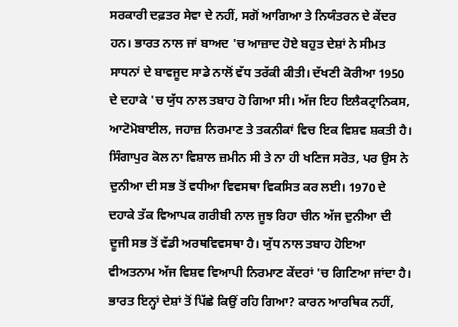ਸਰਕਾਰੀ ਦਫ਼ਤਰ ਸੇਵਾ ਦੇ ਨਹੀਂ, ਸਗੋਂ ਆਗਿਆ ਤੇ ਨਿਯੰਤਰਨ ਦੇ ਕੇਂਦਰ ਹਨ। ਭਾਰਤ ਨਾਲ ਜਾਂ ਬਾਅਦ 'ਚ ਆਜ਼ਾਦ ਹੋਏ ਬਹੁਤ ਦੇਸ਼ਾਂ ਨੇ ਸੀਮਤ ਸਾਧਨਾਂ ਦੇ ਬਾਵਜੂਦ ਸਾਡੇ ਨਾਲੋਂ ਵੱਧ ਤਰੱਕੀ ਕੀਤੀ। ਦੱਖਣੀ ਕੋਰੀਆ 1950 ਦੇ ਦਹਾਕੇ 'ਚ ਯੁੱਧ ਨਾਲ ਤਬਾਹ ਹੋ ਗਿਆ ਸੀ। ਅੱਜ ਇਹ ਇਲੈਕਟ੍ਰਾਨਿਕਸ, ਆਟੋਮੋਬਾਈਲ, ਜਹਾਜ਼ ਨਿਰਮਾਣ ਤੇ ਤਕਨੀਕਾਂ ਵਿਚ ਇਕ ਵਿਸ਼ਵ ਸ਼ਕਤੀ ਹੈ। ਸਿੰਗਾਪੁਰ ਕੋਲ ਨਾ ਵਿਸ਼ਾਲ ਜ਼ਮੀਨ ਸੀ ਤੇ ਨਾ ਹੀ ਖਣਿਜ ਸਰੋਤ, ਪਰ ਉਸ ਨੇ ਦੁਨੀਆ ਦੀ ਸਭ ਤੋਂ ਵਧੀਆ ਵਿਵਸਥਾ ਵਿਕਸਿਤ ਕਰ ਲਈ। 1970 ਦੇ ਦਹਾਕੇ ਤੱਕ ਵਿਆਪਕ ਗਰੀਬੀ ਨਾਲ ਜੂਝ ਰਿਹਾ ਚੀਨ ਅੱਜ ਦੁਨੀਆ ਦੀ ਦੂਜੀ ਸਭ ਤੋਂ ਵੱਡੀ ਅਰਥਵਿਵਸਥਾ ਹੈ। ਯੁੱਧ ਨਾਲ ਤਬਾਹ ਹੋਇਆ ਵੀਅਤਨਾਮ ਅੱਜ ਵਿਸ਼ਵ ਵਿਆਪੀ ਨਿਰਮਾਣ ਕੇਂਦਰਾਂ 'ਚ ਗਿਣਿਆ ਜਾਂਦਾ ਹੈ। ਭਾਰਤ ਇਨ੍ਹਾਂ ਦੇਸ਼ਾਂ ਤੋਂ ਪਿੱਛੇ ਕਿਉਂ ਰਹਿ ਗਿਆ? ਕਾਰਨ ਆਰਥਿਕ ਨਹੀਂ,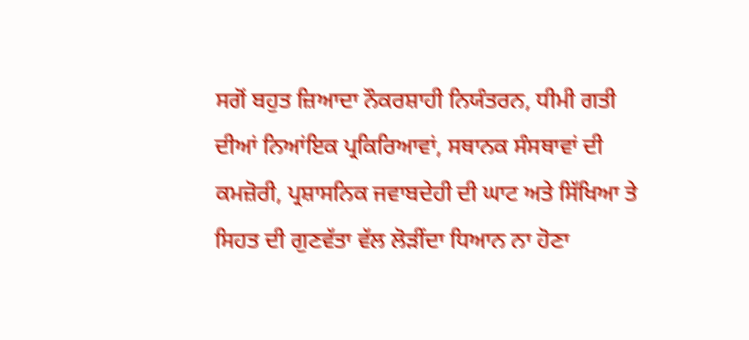ਸਗੋਂ ਬਹੁਤ ਜ਼ਿਆਦਾ ਨੌਕਰਸ਼ਾਹੀ ਨਿਯੰਤਰਨ, ਧੀਮੀ ਗਤੀ ਦੀਆਂ ਨਿਆਂਇਕ ਪ੍ਰਕਿਰਿਆਵਾਂ, ਸਥਾਨਕ ਸੰਸਥਾਵਾਂ ਦੀ ਕਮਜ਼ੋਰੀ, ਪ੍ਰਸ਼ਾਸਨਿਕ ਜਵਾਬਦੇਹੀ ਦੀ ਘਾਟ ਅਤੇ ਸਿੱਖਿਆ ਤੇ ਸਿਹਤ ਦੀ ਗੁਣਵੱਤਾ ਵੱਲ ਲੋੜੀਂਦਾ ਧਿਆਨ ਨਾ ਹੋਣਾ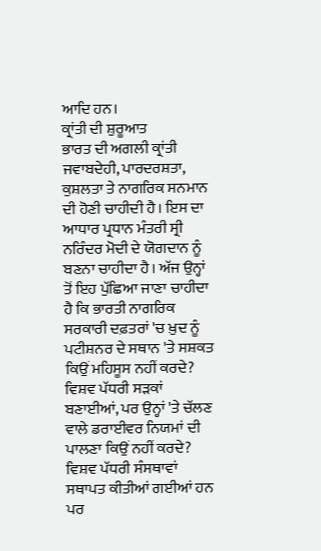ਆਦਿ ਹਨ।
ਕ੍ਰਾਂਤੀ ਦੀ ਸ਼ੁਰੂਆਤ
ਭਾਰਤ ਦੀ ਅਗਲੀ ਕ੍ਰਾਂਤੀ ਜਵਾਬਦੇਹੀ, ਪਾਰਦਰਸ਼ਤਾ, ਕੁਸ਼ਲਤਾ ਤੇ ਨਾਗਰਿਕ ਸਨਮਾਨ ਦੀ ਹੋਣੀ ਚਾਹੀਦੀ ਹੈ। ਇਸ ਦਾ ਆਧਾਰ ਪ੍ਰਧਾਨ ਮੰਤਰੀ ਸ੍ਰੀ ਨਰਿੰਦਰ ਮੋਦੀ ਦੇ ਯੋਗਦਾਨ ਨੂੰ ਬਣਨਾ ਚਾਹੀਦਾ ਹੈ। ਅੱਜ ਉਨ੍ਹਾਂ ਤੋਂ ਇਹ ਪੁੱਛਿਆ ਜਾਣਾ ਚਾਹੀਦਾ ਹੈ ਕਿ ਭਾਰਤੀ ਨਾਗਰਿਕ ਸਰਕਾਰੀ ਦਫ਼ਤਰਾਂ 'ਚ ਖ਼ੁਦ ਨੂੰ ਪਟੀਸ਼ਨਰ ਦੇ ਸਥਾਨ 'ਤੇ ਸਸ਼ਕਤ ਕਿਉਂ ਮਹਿਸੂਸ ਨਹੀਂ ਕਰਦੇ? ਵਿਸ਼ਵ ਪੱਧਰੀ ਸੜਕਾਂ ਬਣਾਈਆਂ, ਪਰ ਉਨ੍ਹਾਂ 'ਤੇ ਚੱਲਣ ਵਾਲੇ ਡਰਾਈਵਰ ਨਿਯਮਾਂ ਦੀ ਪਾਲਣਾ ਕਿਉਂ ਨਹੀਂ ਕਰਦੇ? ਵਿਸ਼ਵ ਪੱਧਰੀ ਸੰਸਥਾਵਾਂ ਸਥਾਪਤ ਕੀਤੀਆਂ ਗਈਆਂ ਹਨ ਪਰ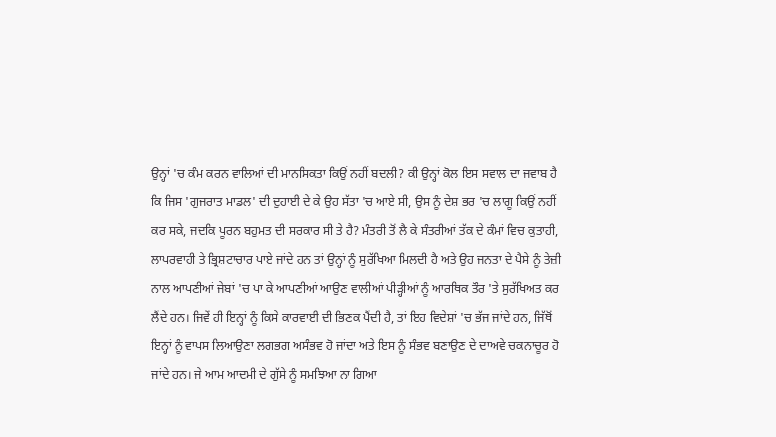ਉਨ੍ਹਾਂ 'ਚ ਕੰਮ ਕਰਨ ਵਾਲਿਆਂ ਦੀ ਮਾਨਸਿਕਤਾ ਕਿਉਂ ਨਹੀਂ ਬਦਲੀ? ਕੀ ਉਨ੍ਹਾਂ ਕੋਲ ਇਸ ਸਵਾਲ ਦਾ ਜਵਾਬ ਹੈ ਕਿ ਜਿਸ 'ਗੁਜਰਾਤ ਮਾਡਲ' ਦੀ ਦੁਹਾਈ ਦੇ ਕੇ ਉਹ ਸੱਤਾ 'ਚ ਆਏ ਸੀ, ਉਸ ਨੂੰ ਦੇਸ਼ ਭਰ 'ਚ ਲਾਗੂ ਕਿਉਂ ਨਹੀਂ ਕਰ ਸਕੇ, ਜਦਕਿ ਪੂਰਨ ਬਹੁਮਤ ਦੀ ਸਰਕਾਰ ਸੀ ਤੇ ਹੈ? ਮੰਤਰੀ ਤੋਂ ਲੈ ਕੇ ਸੰਤਰੀਆਂ ਤੱਕ ਦੇ ਕੰਮਾਂ ਵਿਚ ਕੁਤਾਹੀ, ਲਾਪਰਵਾਹੀ ਤੇ ਭ੍ਰਿਸ਼ਟਾਚਾਰ ਪਾਏ ਜਾਂਦੇ ਹਨ ਤਾਂ ਉਨ੍ਹਾਂ ਨੂੰ ਸੁਰੱਖਿਆ ਮਿਲਦੀ ਹੈ ਅਤੇ ਉਹ ਜਨਤਾ ਦੇ ਪੈਸੇ ਨੂੰ ਤੇਜ਼ੀ ਨਾਲ ਆਪਣੀਆਂ ਜੇਬਾਂ 'ਚ ਪਾ ਕੇ ਆਪਣੀਆਂ ਆਉਣ ਵਾਲੀਆਂ ਪੀੜ੍ਹੀਆਂ ਨੂੰ ਆਰਥਿਕ ਤੌਰ 'ਤੇ ਸੁਰੱਖਿਅਤ ਕਰ ਲੈਂਦੇ ਹਨ। ਜਿਵੇਂ ਹੀ ਇਨ੍ਹਾਂ ਨੂੰ ਕਿਸੇ ਕਾਰਵਾਈ ਦੀ ਭਿਣਕ ਪੈਂਦੀ ਹੈ, ਤਾਂ ਇਹ ਵਿਦੇਸ਼ਾਂ 'ਚ ਭੱਜ ਜਾਂਦੇ ਹਨ, ਜਿੱਥੋਂ ਇਨ੍ਹਾਂ ਨੂੰ ਵਾਪਸ ਲਿਆਉਣਾ ਲਗਭਗ ਅਸੰਭਵ ਹੋ ਜਾਂਦਾ ਅਤੇ ਇਸ ਨੂੰ ਸੰਭਵ ਬਣਾਉਣ ਦੇ ਦਾਅਵੇ ਚਕਨਾਚੂਰ ਹੋ ਜਾਂਦੇ ਹਨ। ਜੇ ਆਮ ਆਦਮੀ ਦੇ ਗੁੱਸੇ ਨੂੰ ਸਮਝਿਆ ਨਾ ਗਿਆ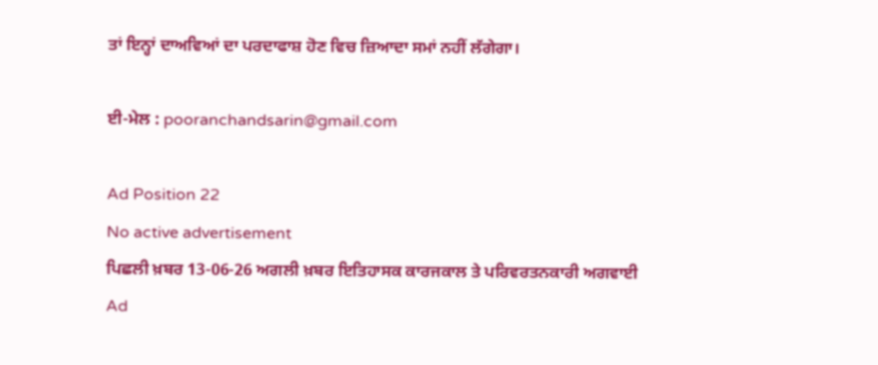ਤਾਂ ਇਨ੍ਹਾਂ ਦਾਅਵਿਆਂ ਦਾ ਪਰਦਾਫਾਸ਼ ਹੋਣ ਵਿਚ ਜ਼ਿਆਦਾ ਸਮਾਂ ਨਹੀਂ ਲੱਗੇਗਾ।

ਈ-ਮੇਲ : pooranchandsarin@gmail.com

Ad Position 22
No active advertisement
ਪਿਛਲੀ ਖ਼ਬਰ 13-06-26 ਅਗਲੀ ਖ਼ਬਰ ਇਤਿਹਾਸਕ ਕਾਰਜਕਾਲ ਤੇ ਪਰਿਵਰਤਨਕਾਰੀ ਅਗਵਾਈ
Ad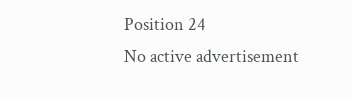Position 24
No active advertisement